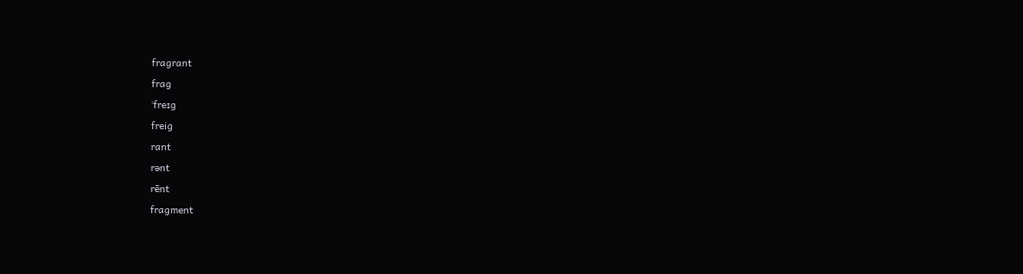fragrant
frag
ˈfreɪg
freig
rant
rənt
rēnt
fragment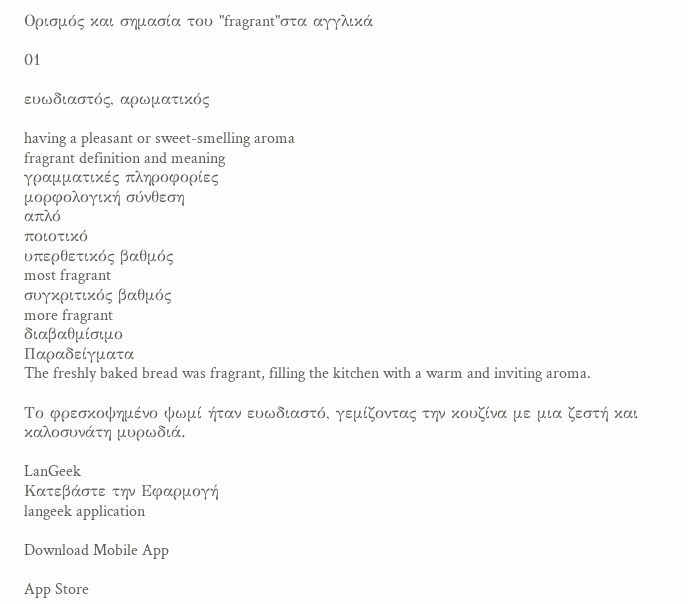Ορισμός και σημασία του "fragrant"στα αγγλικά

01

ευωδιαστός, αρωματικός

having a pleasant or sweet-smelling aroma
fragrant definition and meaning
γραμματικές πληροφορίες
μορφολογική σύνθεση
απλό
ποιοτικό
υπερθετικός βαθμός
most fragrant
συγκριτικός βαθμός
more fragrant
διαβαθμίσιμο
Παραδείγματα
The freshly baked bread was fragrant, filling the kitchen with a warm and inviting aroma.

Το φρεσκοψημένο ψωμί ήταν ευωδιαστό, γεμίζοντας την κουζίνα με μια ζεστή και καλοσυνάτη μυρωδιά.

LanGeek
Κατεβάστε την Εφαρμογή
langeek application

Download Mobile App

App Store